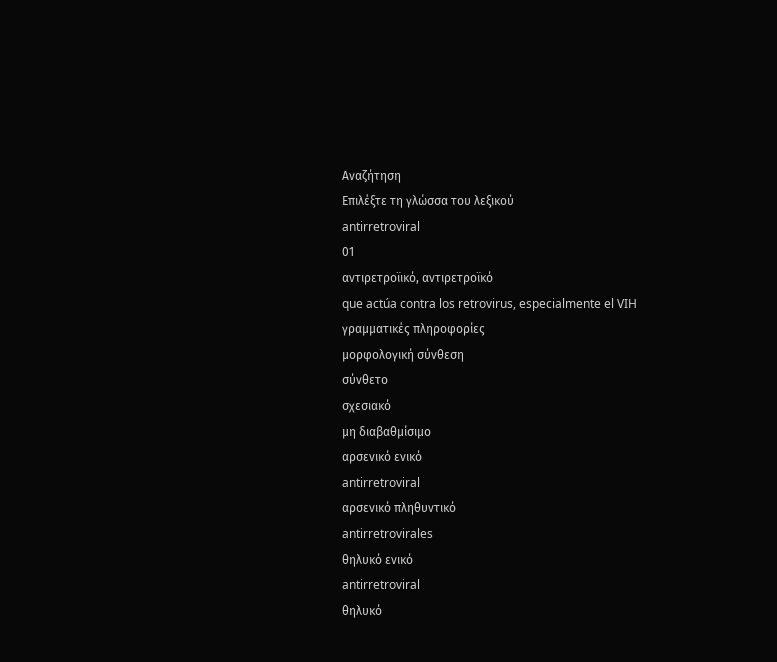Αναζήτηση
Επιλέξτε τη γλώσσα του λεξικού
antirretroviral
01
αντιρετροϊικό, αντιρετροϊκό
que actúa contra los retrovirus, especialmente el VIH
γραμματικές πληροφορίες
μορφολογική σύνθεση
σύνθετο
σχεσιακό
μη διαβαθμίσιμο
αρσενικό ενικό
antirretroviral
αρσενικό πληθυντικό
antirretrovirales
θηλυκό ενικό
antirretroviral
θηλυκό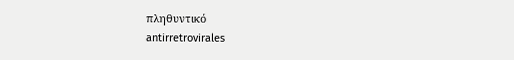πληθυντικό
antirretrovirales